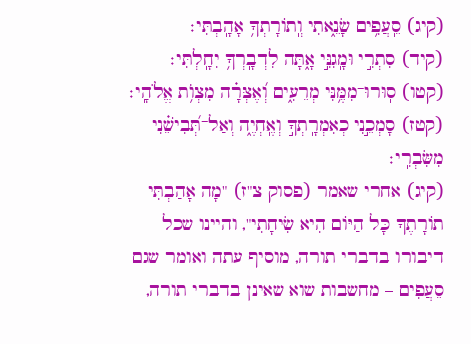(קיג) סֵֽעֲפִ֥ים שָׂנֵ֑אתִי וְֽתוֹרָתְךָ֥ אָהָֽבְתִּי׃
(קיד) סִתְרִ֣י וּמָֽגִנִּ֣י אָ֑תָּה לִדְבָֽרְךָ֥ יִחָֽלְתִּי׃
(קטו) סֽוּרוּ־מִמֶּ֥נִּי מְרֵעִ֑ים וְ֝אֶצְּרָ֗ה מִצְו֥͏ֹת אֱלֹהָֽי׃
(קטז) סָמְכֵ֣נִי כְאִמְרָֽתְךָ֣ וְאֶֽחְיֶ֑ה וְאַל־תְּ֝בִישֵׁ֗נִי מִשִּׂבְרִֽי׃
(קיג) אחרי שאמר (פסוק צ"ז) "מָה אָהַבְתִּי תוֹרָתֶךָ כָּל הַיּוֹם הִיא שִׂיחָתִי", והיינו שכל דיבורו בדברי תורה, מוסיף עתה ואומר שגם סֵעֲפִים – מחשבות שוא שאינן בדברי תורה,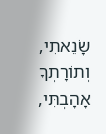שָׂנֵאתִי, וְתוֹרָתְךָ אָהָבְתִּי,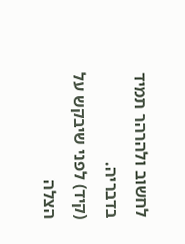לחשוב ולהרהר תמיד בדבריה.
(קיד) לפני שיבקש על הצלה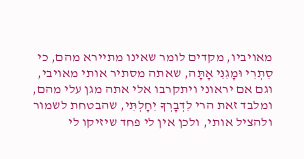מאויביו, מקדים לומר שאינו מתיירא מהם, כי סִתְרִי וּמָגִנִּי אָתָּה, שאתה מסתיר אותי מאויבי, וגם אם יראוני ויתקרבו אלי אתה מגן עלי מהם, ומלבד זאת הרי לִדְבָרְךָ יִחָלְתִּי, שהבטחת לשמור ולהציל אותי, ולכן אין לי פחד שיזיקו לי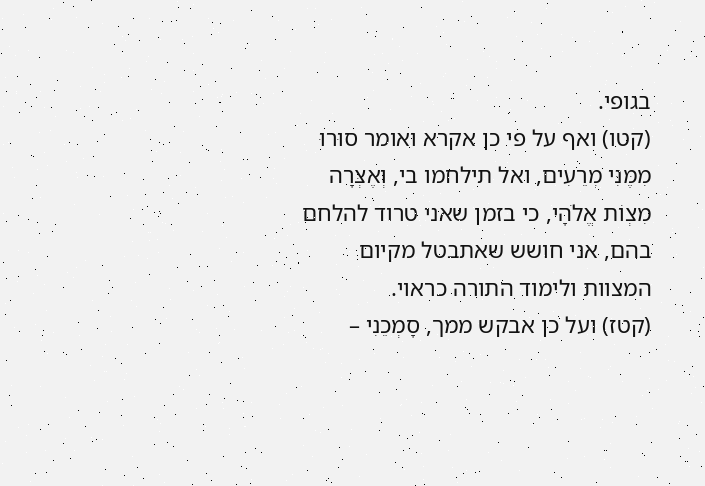בגופי.
(קטו) ואף על פי כן אקרא ואומר סוּרוּ מִמֶּנִּי מְרֵעִים, ואל תילחמו בי, וְאֶצְּרָה מִצְוֹת אֱלֹהָי, כי בזמן שאני טרוד להלחם בהם, אני חושש שאתבטל מקיום המצוות ולימוד התורה כראוי.
(קטז) ועל כן אבקש ממך, סָמְכֵנִי –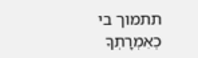תתמוך בי כְאִמְרָתְךָ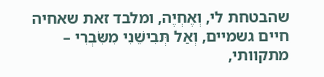שהבטחת לי, וְאֶחְיֶה, ומלבד זאת שאחיה חיים גשמיים, וְאַל תְּבִישֵׁנִי מִשִּׂבְרִי – מתקוותי,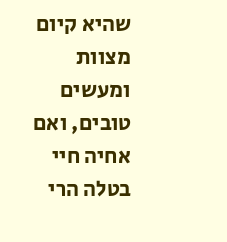שהיא קיום מצוות ומעשים טובים, ואם אחיה חיי בטלה הרי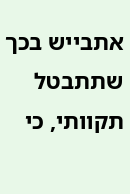אתבייש בכך שתתבטל תקוותי, כי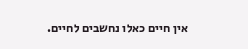אין חיים כאלו נחשבים לחיים.